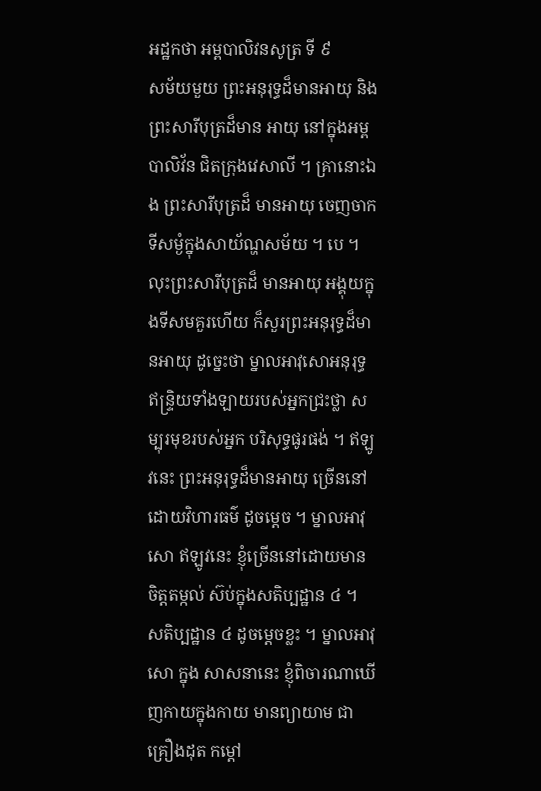អដ្ឋកថា អម្ពបាលិវនសូត្រ ទី ៩
សម័យមួយ ព្រះអនុរុទ្ធដ៏មានអាយុ និងព្រះសារីបុត្រដ៏មាន អាយុ នៅក្នុងអម្ពបាលិវ័ន ជិតក្រុងវេសាលី ។ គ្រានោះឯង ព្រះសារីបុត្រដ៏ មានអាយុ ចេញចាកទីសម្ងំក្នុងសាយ័ណ្ហសម័យ ។ បេ ។ លុះព្រះសារីបុត្រដ៏ មានអាយុ អង្គុយក្នុងទីសមគួរហើយ ក៏សួរព្រះអនុរុទ្ធដ៏មានអាយុ ដូច្នេះថា ម្នាលអាវុសោអនុរុទ្ធ ឥន្ទ្រិយទាំងឡាយរបស់អ្នកជ្រះថ្លា សម្បុរមុខរបស់អ្នក បរិសុទ្ធផូរផង់ ។ ឥឡូវនេះ ព្រះអនុរុទ្ធដ៏មានអាយុ ច្រើននៅដោយវិហារធម៌ ដូចម្តេច ។ ម្នាលអាវុសោ ឥឡូវនេះ ខ្ញុំច្រើននៅដោយមានចិត្តតម្កល់ ស៊ប់ក្នុងសតិប្បដ្ឋាន ៤ ។ សតិប្បដ្ឋាន ៤ ដូចម្តេចខ្លះ ។ ម្នាលអាវុសោ ក្នុង សាសនានេះ ខ្ញុំពិចារណាឃើញកាយក្នុងកាយ មានព្យាយាម ជាគ្រឿងដុត កម្តៅ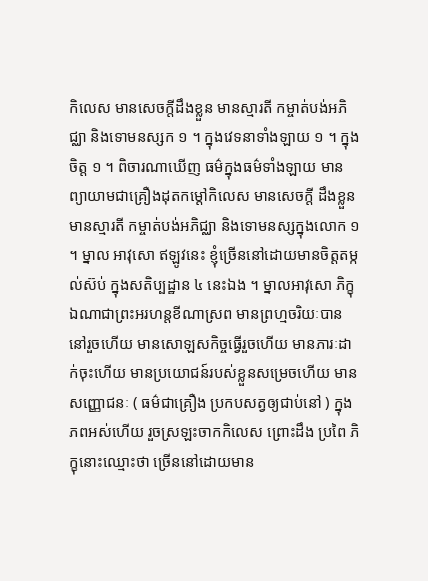កិលេស មានសេចក្តីដឹងខ្លួន មានស្មារតី កម្ចាត់បង់អភិជ្ឈា និងទោមនស្សក ១ ។ ក្នុងវេទនាទាំងឡាយ ១ ។ ក្នុងចិត្ត ១ ។ ពិចារណាឃើញ ធម៌ក្នុងធម៌ទាំងឡាយ មានព្យាយាមជាគ្រឿងដុតកម្តៅកិលេស មានសេចក្តី ដឹងខ្លួន មានស្មារតី កម្ចាត់បង់អភិជ្ឈា និងទោមនស្សក្នុងលោក ១ ។ ម្នាល អាវុសោ ឥឡូវនេះ ខ្ញុំច្រើននៅដោយមានចិត្តតម្កល់ស៊ប់ ក្នុងសតិប្បដ្ឋាន ៤ នេះឯង ។ ម្នាលអាវុសោ ភិក្ខុឯណាជាព្រះអរហន្តខីណាស្រព មានព្រហ្មចរិយៈបាននៅរួចហើយ មានសោឡសកិច្ចធ្វើរួចហើយ មានភារៈដាក់ចុះហើយ មានប្រយោជន៍របស់ខ្លួនសម្រេចហើយ មានសញ្ញោជនៈ ( ធម៌ជាគ្រឿង ប្រកបសត្វឲ្យជាប់នៅ ) ក្នុងភពអស់ហើយ រួចស្រឡះចាកកិលេស ព្រោះដឹង ប្រពៃ ភិក្ខុនោះឈ្មោះថា ច្រើននៅដោយមាន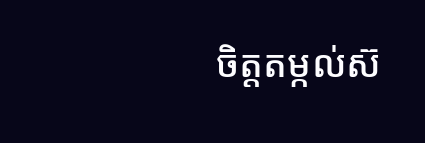ចិត្តតម្កល់ស៊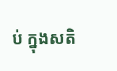ប់ ក្នុងសតិ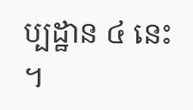ប្បដ្ឋាន ៤ នេះ ។